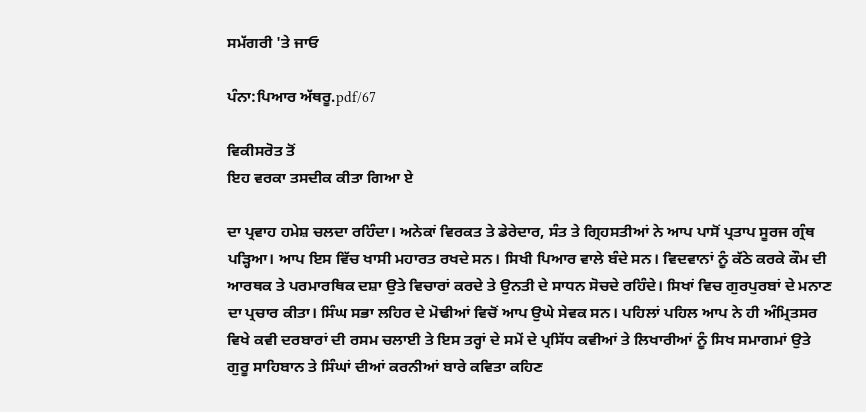ਸਮੱਗਰੀ 'ਤੇ ਜਾਓ

ਪੰਨਾ:ਪਿਆਰ ਅੱਥਰੂ.pdf/67

ਵਿਕੀਸਰੋਤ ਤੋਂ
ਇਹ ਵਰਕਾ ਤਸਦੀਕ ਕੀਤਾ ਗਿਆ ਏ

ਦਾ ਪ੍ਰਵਾਹ ਹਮੇਸ਼ ਚਲਦਾ ਰਹਿੰਦਾ। ਅਨੇਕਾਂ ਵਿਰਕਤ ਤੇ ਡੇਰੇਦਾਰ, ਸੰਤ ਤੇ ਗ੍ਰਿਹਸਤੀਆਂ ਨੇ ਆਪ ਪਾਸੋਂ ਪ੍ਰਤਾਪ ਸੂਰਜ ਗ੍ਰੰਥ ਪੜ੍ਹਿਆ। ਆਪ ਇਸ ਵਿੱਚ ਖਾਸੀ ਮਹਾਰਤ ਰਖਦੇ ਸਨ। ਸਿਖੀ ਪਿਆਰ ਵਾਲੇ ਬੰਦੇ ਸਨ। ਵਿਦਵਾਨਾਂ ਨੂੰ ਕੱਠੇ ਕਰਕੇ ਕੌਮ ਦੀ ਆਰਥਕ ਤੇ ਪਰਮਾਰਥਿਕ ਦਸ਼ਾ ਉਤੇ ਵਿਚਾਰਾਂ ਕਰਦੇ ਤੇ ਉਨਤੀ ਦੇ ਸਾਧਨ ਸੋਚਦੇ ਰਹਿੰਦੇ। ਸਿਖਾਂ ਵਿਚ ਗੁਰਪੁਰਬਾਂ ਦੇ ਮਨਾਣ ਦਾ ਪ੍ਰਚਾਰ ਕੀਤਾ। ਸਿੰਘ ਸਭਾ ਲਹਿਰ ਦੇ ਮੋਢੀਆਂ ਵਿਚੋਂ ਆਪ ਉਘੇ ਸੇਵਕ ਸਨ। ਪਹਿਲਾਂ ਪਹਿਲ ਆਪ ਨੇ ਹੀ ਅੰਮ੍ਰਿਤਸਰ ਵਿਖੇ ਕਵੀ ਦਰਬਾਰਾਂ ਦੀ ਰਸਮ ਚਲਾਈ ਤੇ ਇਸ ਤਰ੍ਹਾਂ ਦੇ ਸਮੇਂ ਦੇ ਪ੍ਰਸਿੱਧ ਕਵੀਆਂ ਤੇ ਲਿਖਾਰੀਆਂ ਨੂੰ ਸਿਖ ਸਮਾਗਮਾਂ ਉਤੇ ਗੁਰੂ ਸਾਹਿਬਾਨ ਤੇ ਸਿੰਘਾਂ ਦੀਆਂ ਕਰਨੀਆਂ ਬਾਰੇ ਕਵਿਤਾ ਕਹਿਣ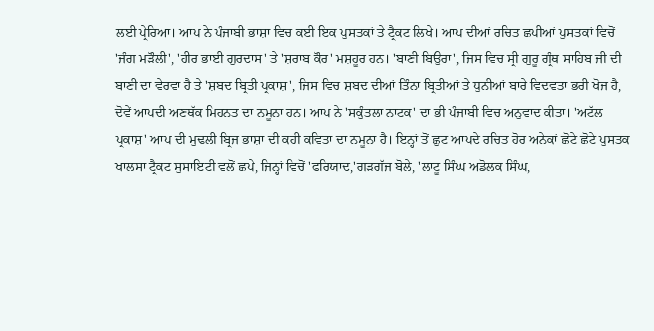ਲਈ ਪ੍ਰੇਰਿਆ। ਆਪ ਨੇ ਪੰਜਾਬੀ ਭਾਸ਼ਾ ਵਿਚ ਕਈ ਇਕ ਪੁਸਤਕਾਂ ਤੇ ਟ੍ਰੈਕਟ ਲਿਖੇ। ਆਪ ਦੀਆਂ ਰਚਿਤ ਛਪੀਆਂ ਪੁਸਤਕਾਂ ਵਿਚੋਂ 'ਜੰਗ ਮੜੌਲੀ', 'ਹੀਰ ਭਾਈ ਗੁਰਦਾਸ' ਤੇ 'ਸ਼ਰਾਬ ਕੌਰ' ਮਸ਼ਹੂਰ ਹਨ। 'ਬਾਣੀ ਬਿਉਰਾ', ਜਿਸ ਵਿਚ ਸ੍ਰੀ ਗੁਰੂ ਗ੍ਰੰਥ ਸਾਹਿਬ ਜੀ ਦੀ ਬਾਣੀ ਦਾ ਵੇਰਵਾ ਹੈ ਤੇ 'ਸ਼ਬਦ ਬ੍ਰਿਤੀ ਪ੍ਰਕਾਸ਼', ਜਿਸ ਵਿਚ ਸ਼ਬਦ ਦੀਆਂ ਤਿੰਨਾ ਬ੍ਰਿਤੀਆਂ ਤੇ ਧੁਨੀਆਂ ਬਾਰੇ ਵਿਦਵਤਾ ਭਰੀ ਖੋਜ ਹੈ, ਦੋਵੇਂ ਆਪਦੀ ਅਣਥੱਕ ਮਿਹਨਤ ਦਾ ਨਮੂਨਾ ਹਨ। ਆਪ ਨੇ 'ਸਕੁੰਤਲਾ ਨਾਟਕ' ਦਾ ਭੀ ਪੰਜਾਬੀ ਵਿਚ ਅਨੁਵਾਦ ਕੀਤਾ। 'ਅਟੱਲ ਪ੍ਰਕਾਸ਼' ਆਪ ਦੀ ਮੁਢਲੀ ਬ੍ਰਿਜ ਭਾਸ਼ਾ ਦੀ ਕਹੀ ਕਵਿਤਾ ਦਾ ਨਮੂਨਾ ਹੈ। ਇਨ੍ਹਾਂ ਤੋਂ ਛੁਟ ਆਪਦੇ ਰਚਿਤ ਹੋਰ ਅਨੇਕਾਂ ਛੋਟੇ ਛੋਟੇ ਪੁਸਤਕ ਖਾਲਸਾ ਟ੍ਰੈਕਟ ਸੁਸਾਇਟੀ ਵਲੋਂ ਛਪੇ, ਜਿਨ੍ਹਾਂ ਵਿਚੋਂ 'ਫਰਿਯਾਦ,'ਗੜਗੱਜ ਬੋਲੇ, 'ਲਾਟੂ ਸਿੰਘ ਅਡੋਲਕ ਸਿੰਘ,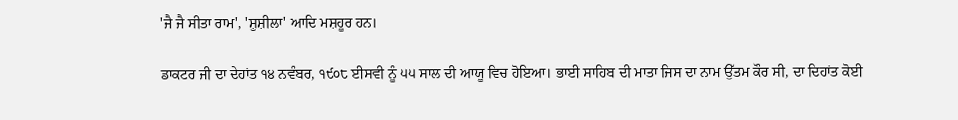'ਜੈ ਜੈ ਸੀਤਾ ਰਾਮ', 'ਸ਼ੁਸ਼ੀਲਾ' ਆਦਿ ਮਸ਼ਹੂਰ ਹਨ।

ਡਾਕਟਰ ਜੀ ਦਾ ਦੇਹਾਂਤ ੧੪ ਨਵੰਬਰ, ੧੯੦੮ ਈਸਵੀ ਨੂੰ ੫੫ ਸਾਲ ਦੀ ਆਯੂ ਵਿਚ ਹੋਇਆ। ਭਾਈ ਸਾਹਿਬ ਦੀ ਮਾਤਾ ਜਿਸ ਦਾ ਨਾਮ ਉੱਤਮ ਕੌਰ ਸੀ, ਦਾ ਦਿਹਾਂਤ ਕੋਈ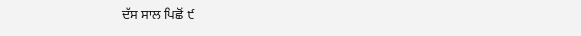ਦੱਸ ਸਾਲ ਪਿਛੋਂ ੯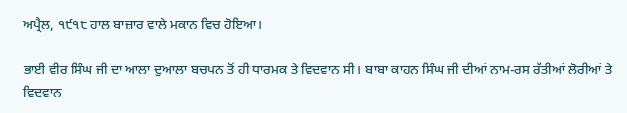ਅਪ੍ਰੈਲ, ੧੯੧੮ ਹਾਲ ਬਾਜ਼ਾਰ ਵਾਲੇ ਮਕਾਨ ਵਿਚ ਹੋਇਆ।

ਭਾਈ ਵੀਰ ਸਿੰਘ ਜੀ ਦਾ ਆਲਾ ਦੁਆਲਾ ਬਚਪਨ ਤੋਂ ਹੀ ਧਾਰਮਕ ਤੇ ਵਿਦਵਾਨ ਸੀ। ਬਾਬਾ ਕਾਹਨ ਸਿੰਘ ਜੀ ਦੀਆਂ ਨਾਮ-ਰਸ ਰੱਤੀਆਂ ਲੋਰੀਆਂ ਤੇ ਵਿਦਵਾਨ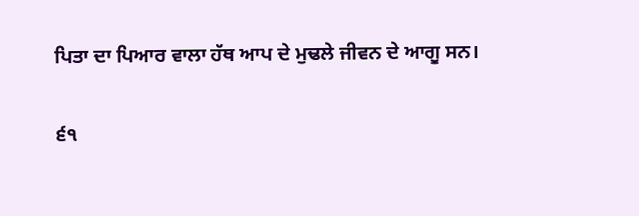ਪਿਤਾ ਦਾ ਪਿਆਰ ਵਾਲਾ ਹੱਥ ਆਪ ਦੇ ਮੁਢਲੇ ਜੀਵਨ ਦੇ ਆਗੂ ਸਨ।

੬੧